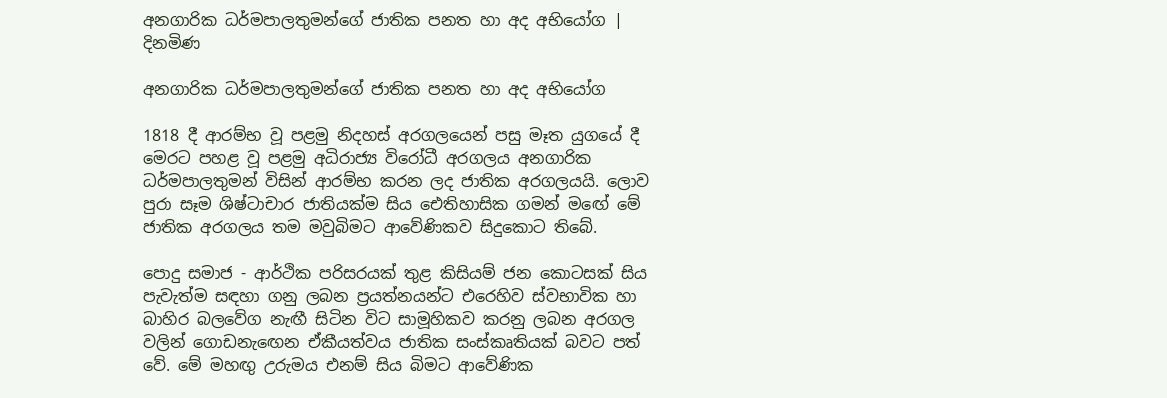අනගාරික ධර්මපාලතුමන්ගේ ජාතික පනත හා අද අභියෝග | දිනමිණ

අනගාරික ධර්මපාලතුමන්ගේ ජාතික පනත හා අද අභියෝග

1818 දී ආරම්භ වූ පළමු නිදහස් අරගලයෙන් පසු මෑත යුගයේ දී මෙරට පහළ වූ පළමු අධිරාජ්‍ය විරෝධී අරගලය අනගාරික ධර්මපාලතුමන් විසින් ආරම්භ කරන ලද ජාතික අරගලයයි. ලොව පුරා සෑම ශිෂ්ටාචාර ජාතියක්ම සිය ඓතිහාසික ගමන් මඟේ මේ ජාතික අරගලය තම මවුබිමට ආවේණිකව සිදුකොට තිබේ.

පොදු සමාජ - ආර්ථික පරිසරයක් තුළ කිසියම් ජන කොටසක් සිය පැවැත්ම සඳහා ගනු ලබන ප්‍රයත්නයන්ට එරෙහිව ස්වභාවික හා බාහිර බලවේග නැඟී සිටින විට සාමූහිකව කරනු ලබන අරගල වලින් ගොඩනැ‍ඟෙන ඒකීයත්වය ජාතික සංස්කෘතියක් බවට පත් වේ. මේ මහඟු උරුමය එනම් සිය බිමට ආවේණික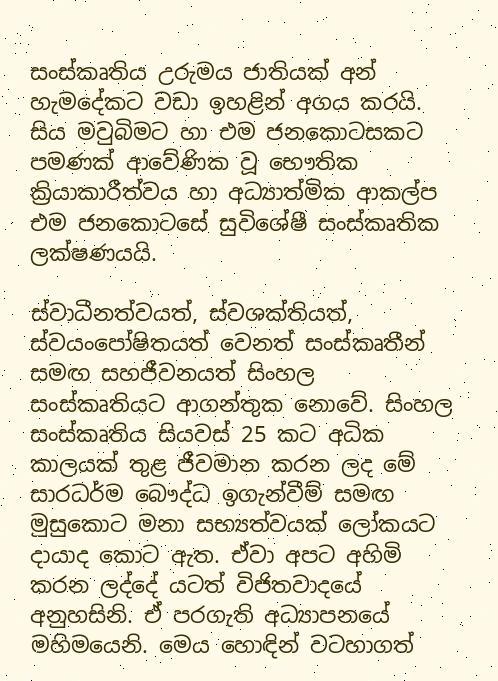සංස්කෘතිය උරුමය ජාතියක් අන් හැමදේකට වඩා ඉහළින් අගය කරයි. සිය මවුබිමට හා එම ජනකොටසකට පමණක් ආවේණික වූ භෞතික ක්‍රියාකාරීත්වය හා අධ්‍යාත්මික ආකල්ප එම ජනකොටසේ සුවිශේෂී සංස්කෘතික ලක්ෂණයයි.

ස්වාධීනත්වයත්, ස්වශක්තියත්, ස්වයංපෝෂිතයත් වෙනත් සංස්කෘතීන් සමඟ සහජීවනයත් සිංහල සංස්කෘතියට ආගන්තුක නොවේ. සිංහල සංස්කෘතිය සියවස් 25 කට අධික කාලයක් තුළ ජීවමාන කරන ලද මේ සාරධර්ම බෞද්ධ ඉගැන්වීම් සමඟ මුසුකොට මනා සභ්‍යත්වයක් ලෝකයට දායාද කොට ඇත. ඒවා අපට අහිමි කරන ලද්දේ යටත් විජිතවාදයේ අනුහසිනි. ඒ පරගැති අධ්‍යාපනයේ මහිමයෙනි. මෙය හොඳින් වටහාගත්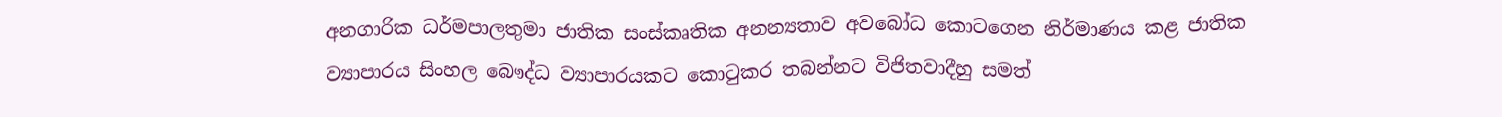අනගාරික ධර්මපාලතුමා ජාතික සංස්කෘතික අනන්‍යතාව අවබෝධ කොටගෙන නිර්මාණය කළ ජාතික ව්‍යාපාරය සිංහල බෞද්ධ ව්‍යාපාරයකට කොටුකර තබන්නට විජිතවාදීහු සමත්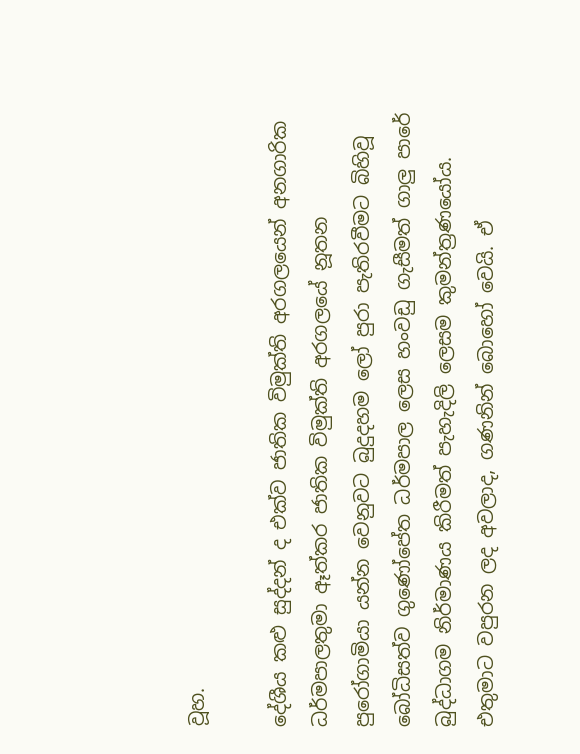වූහ.

දේශීය කළු සුද්දන් ද එක්ව ජාතික විමුක්ති අරගලයෙන් අනගාරික ධර්මපාලතුමා ඈත්කර ජාතික විමුක්ති අරගලයේ නූතන පු‍රෝගාමියා යන්න වෙනුවට බුදුදහම ලෝ පුරා පැතිරවීමට බිහිවූ බෝධිසත්ව ගුණෝපේත ධර්මපාල ලෙස හංවඩු ගැසීමත් ගාලු පාරේ බුද්ධාගම නිර්මාණය කිරීමත් පැහැදිලි ලෙසම කුමන්ත්‍රණයෝය. එතුමාට වපුරන ලද අවලාද, ගණනින් බොහෝ වෙයි. ඒ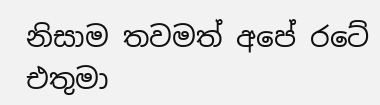නිසාම තවමත් අපේ ර‍ටේ එතුමා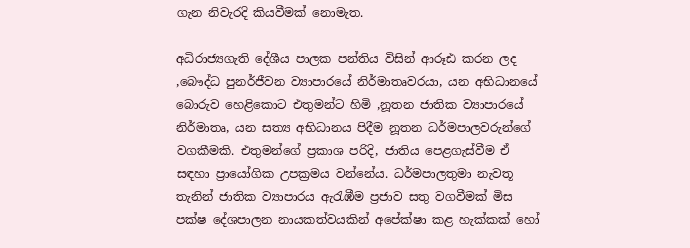ගැන නිවැරදි කියවීමක් නොමැත.

අධිරාජ්‍යගැති දේශීය පාලක පන්තිය විසින් ආරූඪ කරන ලද ,බෞද්ධ පුනර්ජීවන ව්‍යාපාරයේ නිර්මාතෘවරයා, යන අභිධානයේ බොරුව හෙළිකොට එතුමන්ට හිමි ,නූතන ජාතික ව්‍යාපාරයේ නිර්මාතෘ, යන සත්‍ය අභිධානය පිදීම නූතන ධර්මපාලවරුන්ගේ වගකීමකි. එතුමන්ගේ ප්‍රකාශ පරිදි, ජාතිය පෙළගැස්වීම ඒ සඳහා ප්‍රායෝගික උපක්‍රමය වන්නේය. ධර්මපාලතුමා නැවතූ තැනින් ජාතික ව්‍යාපාරය ඇරැඹීම ප්‍රජාව සතු වගවීමක් මිස පක්ෂ දේශපාලන නායකත්වයකින් අපේක්ෂා කළ හැක්කක් හෝ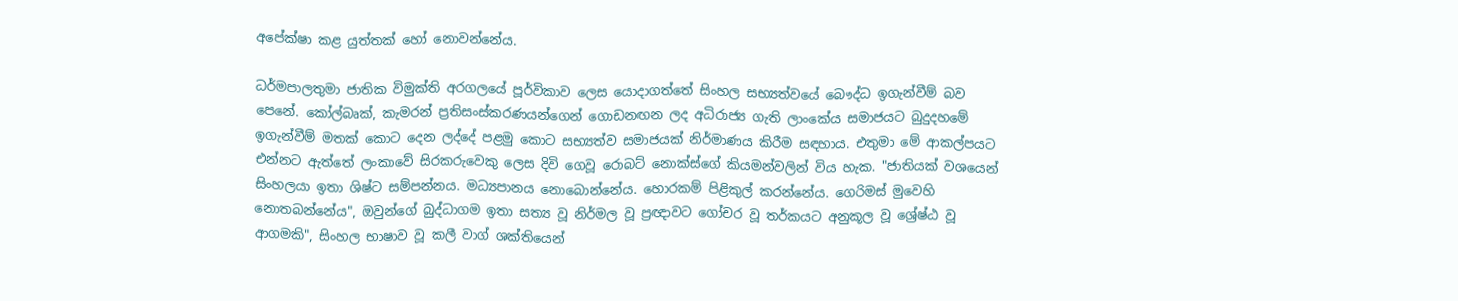අපේක්ෂා කළ යුත්තක් හෝ නොවන්නේය.

ධර්මපාලතුමා ජාතික විමුක්ති අරගලයේ පූර්විකාව ලෙස යොදාගත්තේ සිංහල සභ්‍යත්වයේ බෞද්ධ ඉගැන්වීම් බව පෙනේ. කෝල්බෘක්, කැමරන් ප්‍රතිසංස්කරණයන්ගෙන් ගොඩනඟන ලද අධිරාජ්‍ය ගැති ලාංකේය සමාජයට බුදුදහමේ ඉගැන්වීම් මතක් කොට දෙන ලද්දේ පළමු කොට සභ්‍යත්ව සමාජයක් නිර්මාණය කිරීම සඳහාය. එතුමා මේ ආකල්පයට එන්නට ඇත්තේ ලංකාවේ සිරකරුවෙකු ලෙස දිවි ගෙවූ ‍රොබට් නොක්ස්ගේ කියමන්වලින් විය හැක. "ජාතියක් වශයෙන් සිංහලයා ඉතා ශිෂ්ට සම්පන්නය. මධ්‍යපානය නොබොන්නේය. හොරකම් පිළිකුල් කරන්නේය. ගෙරිමස් මුවෙහි නොතබන්නේය", ඔවුන්ගේ බුද්ධාගම ඉතා සත්‍ය වූ නිර්මල වූ ප්‍රඥාවට ගෝචර වූ තර්කයට අනුකූල වූ ශ්‍රේෂ්ඨ වූ ආගමකි", සිංහල භාෂාව වූ කලී වාග් ශක්තියෙන්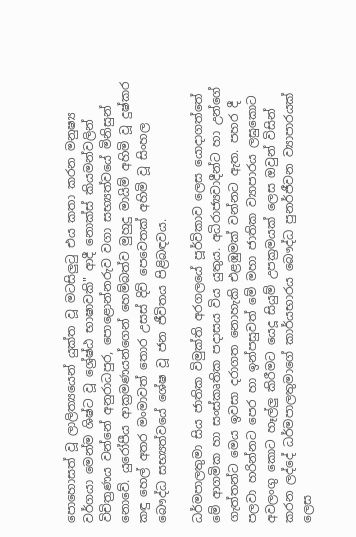පොහොසත් වූ ලාලිත්‍යයෙන් යුක්ත වූ මටසිලුටු එය කතා කරන මනුෂ්‍ය වර්ගයා මෙන්ම ශිෂ්ට වූ ශ්‍රේෂ්ඨ භාෂාවකි" ආදී නොක්ස් කියමන්වලින් විචිත්‍රණය වන්නේ අනුරාධපුර, පොළොන්නරුව වගා සභ්‍යත්වයේ මිනිසුන් නොවේ. යුරෝපීය ආක්‍රමණයන්ගෙන් හෙම්බත්ව මුහුදු මායිම් අහිමි වූ දුෂ්කර කඳු හෙල් අතර මංමාවත් තොර උසස් දිවි පෙවෙතක් අහිමි වූ සිංහල බෞද්ධ සභ්‍යත්වයේ ශේෂ වූ ජන ජීවිතය පිළිබඳවය.

ධර්මපාලතුමා සිය ජාතික විමුක්ති අරගලයේ පූර්විකාව ලෙස යොදාගත්තේ මේ ආගමික හා සංස්කෘතික පදාසය විය යුතුය. අධිරාජ්‍යවාදීන්ට හා උන්ගේ ගැත්තන්ට මෙය ඉවසා දරාගත නොහැකි එළඹුමක් වන්නට ඇත. පහර දී පලවා හරින්නට පෙර හා ඉන්පසුවත් මේ මහා ජාතික ව්‍යාපාරය ලඝුකොට අවලංගු කොට හෑල්ලු කිරීමට යෙදූ සියුම් උපක්‍රමයක් ලෙස ඔවුන් විසින් කරන ලද්දේ ධර්මපාලතුමාගේ කාර්යභාරය බෞද්ධ පුනර්ජීවන ව්‍යාපාරයක් ලෙස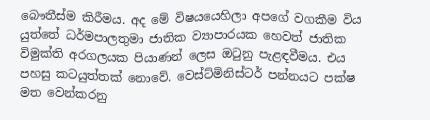බෞතීස්ම කිරීමය. අද මේ විෂයයෙහිලා අපගේ වගකීම විය යුත්තේ ධර්මපාලතුමා ජාතික ව්‍යාපාරයක හෙවත් ජාතික විමුක්ති අරගලයක පියාණන් ලෙස ඔටුනු පැළඳවීමය. එය පහසු කටයුත්තක් නොවේ. වෙස්ට්මිනිස්ටර් පන්නයට පක්ෂ මත වෙන්කරනු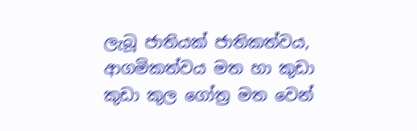ලැබූ ජාතියක් ජාතිකත්වය, ආගමිකත්වය මත හා කුඩා කුඩා කුල ගෝත්‍ර මත වෙන්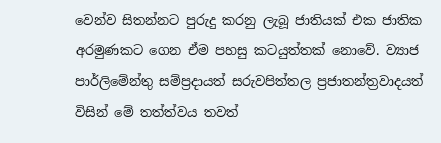වෙන්ව සිතන්නට පුරුදු කරනු ලැබූ ජාතියක් එක ජාතික අරමුණකට ගෙන ඒම පහසු කටයුත්තක් නොවේ. ව්‍යාජ පාර්ලිමේන්තු සම්ප්‍රදායත් සරුවපිත්තල ප්‍රජාතන්ත්‍රවාදයත් විසින් මේ තත්ත්වය තවත්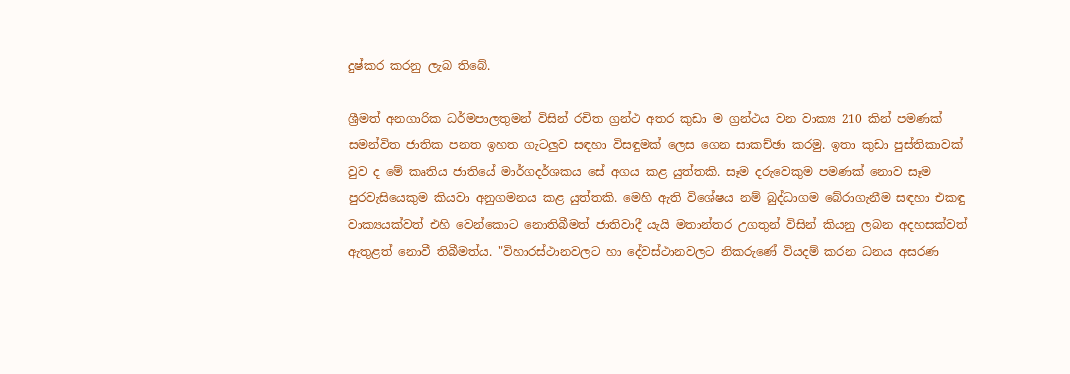දුෂ්කර කරනු ලැබ තිබේ.

ශ්‍රීමත් අනගාරික ධර්මපාලතුමන් විසින් රචිත ග්‍රන්ථ අතර කුඩා ම ග්‍රන්ථය වන වාක්‍ය 210 කින් පමණක් සමන්විත ජාතික පනත ඉහත ගැටලුව සඳහා විසඳුමක් ලෙස ගෙන සාකච්ඡා කරමු. ඉතා කුඩා පුස්තිකාවක් වුව ද මේ කෘතිය ජාතියේ මාර්ගදර්ශකය සේ අගය කළ යුත්තකි. සෑම දරුවෙකුම පමණක් නොව සෑම පුරවැසියෙකුම කියවා අනුගමනය කළ යුත්තකි. මෙහි ඇති විශේෂය නම් බුද්ධාගම බේරාගැනීම සඳහා එකඳු වාක්‍යයක්වත් එහි වෙන්කොට නොතිබීමත් ජාතිවාදී යැයි මතාන්තර උගතුන් විසින් කියනු ලබන අදහසක්වත් ඇතුළත් නොවී තිබීමත්ය. "විහාරස්ථානවලට හා දේවස්ථානවලට නිකරුණේ වියදම් කරන ධනය අසරණ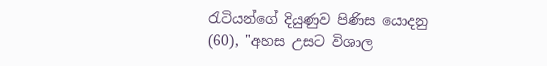රැටියන්ගේ දියුණුව පිණිස යොදනු (60), "අහස උසට විශාල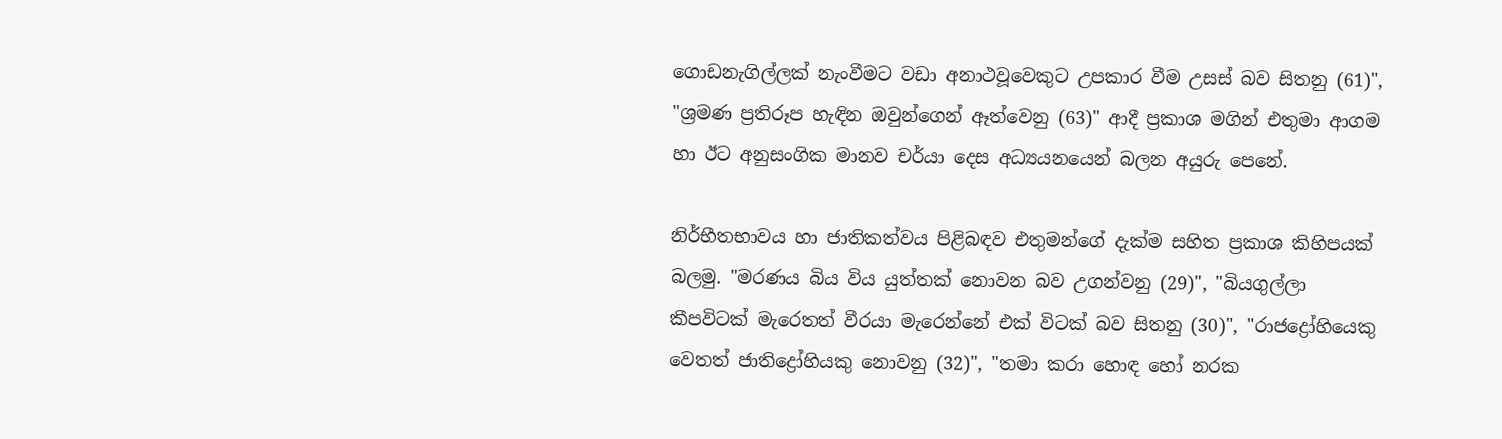ගොඩනැගිල්ලක් නැංවීමට වඩා අනාථවූවෙකුට උපකාර වීම උසස් බව සිතනු (61)", "ශ්‍රමණ ප්‍රතිරූප හැඳින ඔවුන්ගෙන් ඈත්වෙනු (63)" ආදී ප්‍රකාශ මගින් එතුමා ආගම හා ඊට අනුසංගික මානව චර්යා දෙස අධ්‍යයනයෙන් බලන අයුරු පෙනේ.

නිර්භීතභාවය හා ජාතිකත්වය පිළිබඳව එතුමන්ගේ දැක්ම සහිත ප්‍රකාශ කිහිපයක් බලමු. "මරණය බිය විය යුත්තක් නොවන බව උගන්වනු (29)", "බියගුල්ලා කීපවිටක් මැරෙතත් වීරයා මැරෙන්නේ එක් විටක් බව සිතනු (30)", "රාජද්‍රෝහියෙකු වෙතත් ජාතිද්‍රෝහියකු නොවනු (32)", "තමා කරා හොඳ හෝ නරක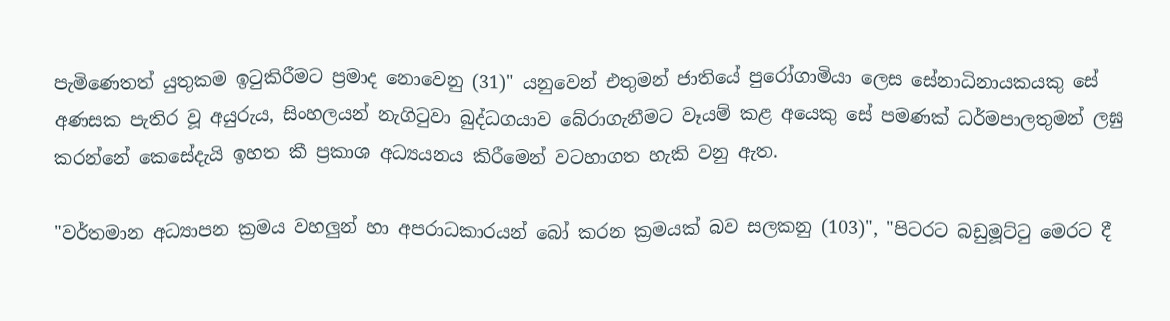පැමිණෙතත් යුතුකම ඉටුකිරීමට ප්‍රමාද නොවෙනු (31)" යනුවෙන් එතුමන් ජාතියේ පුරෝගාමියා ලෙස සේනාධිනායකයකු සේ අණසක පැතිර වූ අයුරුය, සිංහලයන් නැගිටුවා බුද්ධගයාව බේරාගැනීමට වෑයම් කළ අයෙකු සේ පමණක් ධර්මපාලතුමන් ලඝු කරන්නේ කෙසේදැයි ඉහත කී ප්‍රකාශ අධ්‍යයනය කිරීමෙන් වටහාගත හැකි වනු ඇත.

"වර්තමාන අධ්‍යාපන ක්‍රමය වහලුන් හා අපරාධකාරයන් බෝ කරන ක්‍රමයක් බව සලකනු (103)", "පිටරට බඩුමූට්ටු මෙරට දී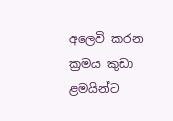අලෙවි කරන ක්‍රමය කුඩා ළමයින්ට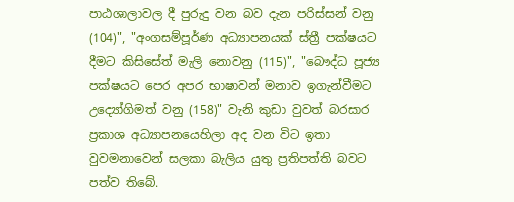පාඨශාලාවල දී පුරුදු වන බව දැන පරිස්සන් වනු (104)", "අංගසම්පූර්ණ අධ්‍යාපනයක් ස්ත්‍රී පක්ෂයට දීමට කිසිසේත් මැලි නොවනු (115)", "බෞද්ධ පූජ්‍ය පක්ෂයට පෙර අපර භාෂාවන් මනාව ඉගැන්වීමට උද්‍යෝගිමත් වනු (158)" වැනි කුඩා වුවත් බරසාර ප්‍රකාශ අධ්‍යාපනයෙහිලා අද වන විට ඉතා වුවමනාවෙන් සලකා බැලිය යුතු ප්‍රතිපත්ති බවට පත්ව තිබේ.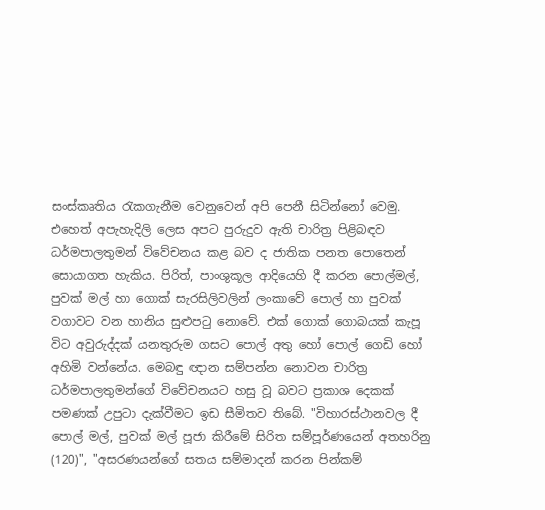සංස්කෘතිය රැකගැනීම වෙනුවෙන් අපි පෙනී සිටින්නෝ වෙමු. එහෙත් අපැහැදිලි ලෙස අපට පුරුදුව ඇති චාරිත්‍ර පිළිබඳව ධර්මපාලතුමන් විවේචනය කළ බව ද ජාතික පනත පොතෙන් සොයාගත හැකිය. පිරිත්, පාංශුකූල ආදියෙහි දී කරන පොල්මල්, පුවක් මල් හා ගොක් සැරසිලිවලින් ලංකාවේ පොල් හා පුවක් වගාවට වන හානිය සුළුපටු ‍නොවේ. එක් ගොක් ගොබයක් කැපූ විට අවුරුද්දක් යනතුරුම ගසට පොල් අතු හෝ පොල් ගෙඩි හෝ අහිමි වන්නේය. මෙබඳු ඥාන සම්පන්න නොවන චාරිත්‍ර ධර්මපාලතුමන්ගේ විවේචනයට හසු වූ බවට ප්‍රකාශ දෙකක් පමණක් උපුටා දැක්වීමට ඉඩ සීමිතව තිබේ. "විහාරස්ථානවල දී පොල් මල්, පුවක් මල් පූජා කිරීමේ සිරිත සම්පූර්ණයෙන් අතහරිනු (120)", "අසරණයන්ගේ සතය සම්මාදන් කරන පින්කම්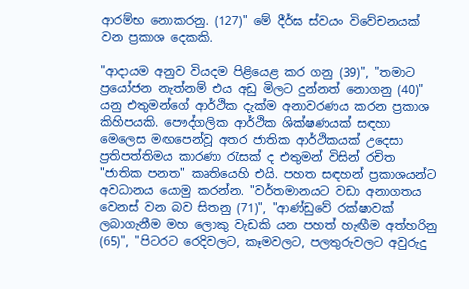ආරම්භ නොකරනු. (127)" මේ දීර්ඝ ස්වයං විවේචනයක් වන ප්‍රකාශ දෙකකි.

"ආදායම අනුව වියදම පිළියෙළ කර ගනු (39)", "තමාට ප්‍රයෝජන නැත්නම් එය අඩු මිලට දුන්නත් නොගනු (40)" යනු එතුමන්ගේ ආර්ථික දැක්ම අනාවරණය කරන ප්‍රකාශ කිහිපයකි. පෞද්ගලික ආර්ථික ශික්ෂණයක් සඳහා මෙලෙස මඟපෙන්වූ අතර ජාතික ආර්ථිකයක් උදෙසා ප්‍රතිපත්තිමය කාරණා රැසක් ද එතුමන් විසින් රචිත "ජාතික පනත" කෘතියෙහි එයි. පහත සඳහන් ප්‍රකාශයන්ට අවධානය යොමු කරන්න. "වර්තමානයට වඩා අනාගතය වෙනස් වන බව සිතනු (71)", "ආණ්ඩුවේ රක්ෂාවක් ලබාගැනීම මහ ලොකු වැඩකි යන පහත් හැඟීම අත්හරිනු (65)", "පිටරට රෙදිවලට, කෑමවලට, පලතුරුවලට අවුරුදු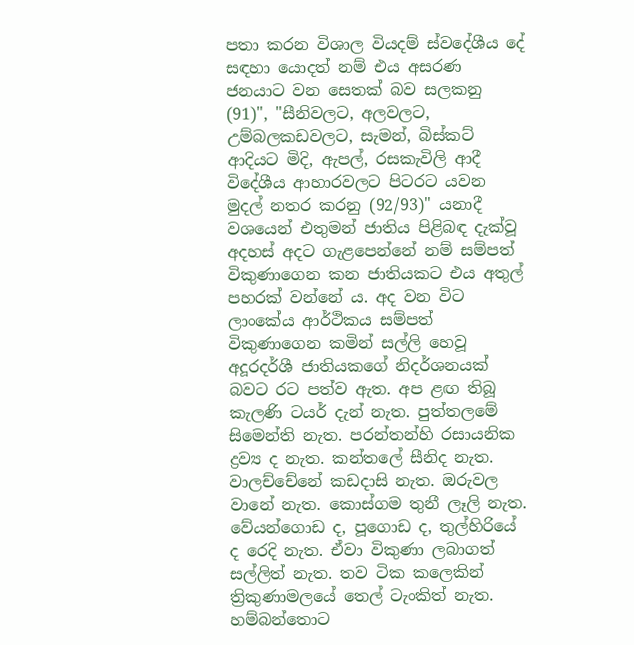පතා කරන විශාල වියදම් ස්වදේශීය දේ සඳහා යොදත් නම් එය අසරණ ජනයාට වන සෙතක් බව සලකනු (91)", "සීනිවලට, අලවලට, උම්බලකඩවලට, සැමන්, බිස්කට් ආදියට මිදි, ඇපල්, රසකැවිලි ආදී විදේශීය ආහාරවලට පිටරට යවන මුදල් නතර කරනු (92/93)" යනාදී වශයෙන් එතුමන් ජාතිය පිළිබඳ දැක්වූ අදහස් අදට ගැළපෙන්නේ නම් සම්පත් විකුණාගෙන කන ජාතියකට එය අතුල් පහරක් වන්නේ ය. අද වන විට ලාංකේය ආර්ථිකය සම්පත් විකුණාගෙන කමින් සල්ලි හෙවූ අදූරදර්ශී ජාතියකගේ නිදර්ශනයක් බවට රට පත්ව ඇත. අප ළඟ තිබූ කැලණි ටයර් දැන් නැත. පුත්තලමේ සිමෙන්ති නැත. පරන්තන්හි රසායනික ද්‍රව්‍ය ද නැත. කන්තලේ සීනිද නැත. වාලච්චේනේ කඩදාසි නැත. ඔරුවල වානේ නැත. කොස්ගම තුනී ලෑලි නැත. වේයන්ගොඩ ද, පූගොඩ ද, තුල්හිරියේ ද රෙදි නැත. ඒවා විකුණා ලබාගත් සල්ලිත් නැත. තව ටික කලෙකින් ත්‍රිකුණාමලයේ තෙල් ටැංකිත් නැත. හම්බන්තොට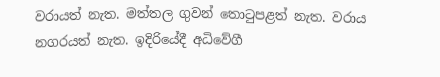වරායත් නැත. මත්තල ගුවන් තොටුපළත් නැත. වරාය නගරයත් නැත. ඉදිරියේදී අධිවේගී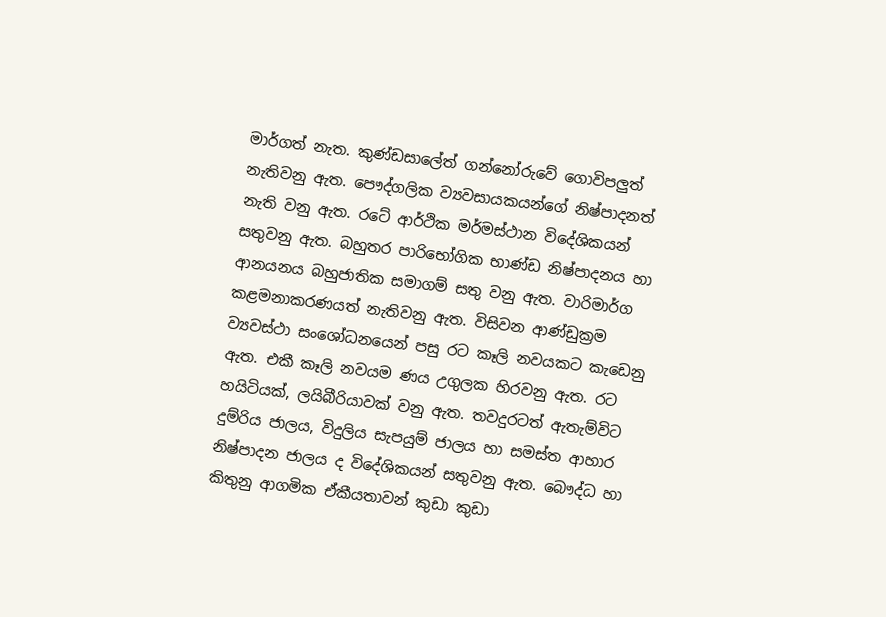මාර්ගත් නැත. කුණ්ඩසාලේත් ගන්නෝරුවේ ගොවිපලුත් නැතිවනු ඇත. පෞද්ගලික ව්‍යවසායකයන්ගේ නිෂ්පාදනත් නැති වනු ඇත. රටේ ආර්ථික මර්මස්ථාන විදේශිකයන් සතුවනු ඇත. බහුතර පාරිභෝගික භාණ්ඩ නිෂ්පාදනය හා ආනයනය බහුජාතික සමාගම් සතු වනු ඇත. වාරිමාර්ග කළමනාකරණ‍යත් නැතිවනු ඇත. විසිවන ආණ්ඩුක්‍රම ව්‍යවස්ථා සංශෝධනයෙන් පසු රට කෑලි නවයකට කැඩෙනු ඇත. එකී කෑලි නවයම ණය උගුලක හිරවනු ඇත. රට හයිටියක්, ලයිබීරියාවක් වනු ඇත. තවදුරටත් ඇතැම්විට දුම්රිය ජාලය, විදුලිය සැපයුම් ජාලය හා සමස්ත ආහාර නිෂ්පාදන ජාලය ද විදේශිකයන් සතුවනු ඇත. බෞද්ධ හා කිතුනු ආගමික ඒකීයතාවන් කුඩා කුඩා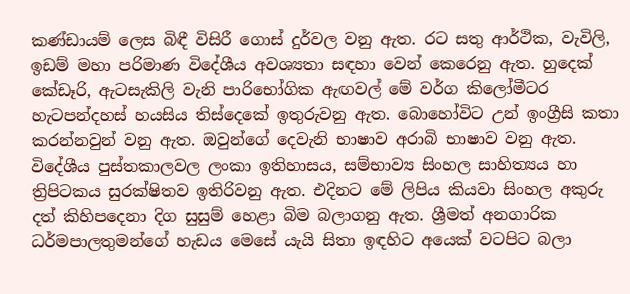කණ්ඩායම් ලෙස බිඳී විසිරී ගොස් දුර්වල වනු ඇත. රට සතු ආර්ථික, වැවිලි, ඉඩම් මහා පරිමාණ විදේශීය අවශ්‍යතා සඳහා වෙන් කෙරෙනු ඇත. හුදෙක් කේඩෑරි, ඇටසැකිලි වැනි පාරිභෝගික ඇඟවල් මේ වර්ග කිලෝමීටර හැටපන්දහස් හයසිය තිස්දෙකේ ඉතුරුවනු ඇත. බොහෝවිට උන් ඉංග්‍රීසි කතා කරන්නවුන් වනු ඇත. ඔවුන්ගේ දෙවැනි භාෂාව අරාබි භාෂාව වනු ඇත. විදේශීය පුස්තකාලවල ලංකා ඉතිහාසය, සම්භාව්‍ය සිංහල සාහිත්‍යය හා ත්‍රිපිටකය සුරක්ෂිතව ඉතිරිවනු ඇත. එදිනට මේ ලිපිය කියවා සිංහල අකුරු දත් කිහිපදෙනා දිග සුසුම් හෙළා බිම බලාගනු ඇත. ශ්‍රීමත් අනගාරික ධර්මපාලතුමන්ගේ හැඩය මෙසේ යැයි සිතා ඉඳහිට අයෙක් වටපිට බලා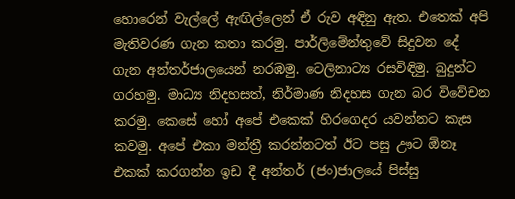හොරෙන් වැල්ලේ ඇඟිල්ලෙන් ඒ රුව අඳිනු ඇත. එතෙක් අපි මැතිවරණ ගැන කතා කරමු. පාර්ලිමේන්තුවේ සිදුවන දේ ගැන අන්තර්ජාලයෙන් නරඹමු. ටෙලිනාට්‍ය රසවිඳිමු. බුදුන්ට ගරහමු. මාධ්‍ය නිදහසත්, නිර්මාණ නිදහස ගැන බර විවේචන කරමු. කෙසේ හෝ අපේ එකෙක් හිරගෙදර යවන්නට කැස කවමු. අපේ එකා මන්ත්‍රී කරන්නටත් ඊට පසු ඌට ඕනෑ එකක් කරගන්න ඉඩ දී අන්තර් (ජං)ජාලයේ පිස්සු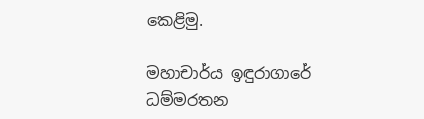කෙ‍ළිමු.

මහාචාර්ය ඉඳුරාගාරේ
ධම්මරතන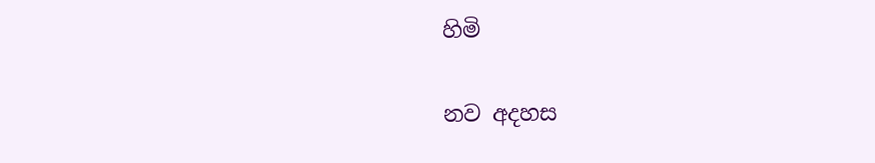හිමි

නව අදහස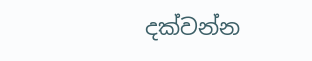දක්වන්න